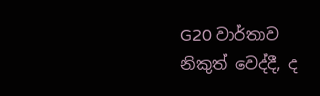G20 වාර්තාව නිකුත් වෙද්දී, ද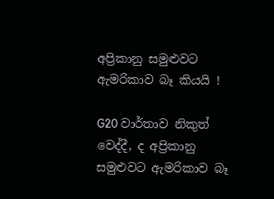අප්‍රිකානු සමුළුවට ඇමරිකාව බෑ කියයි !

G20 වාර්තාව නිකුත් වෙද්දී, ද අප්‍රිකානු සමුළුවට ඇමරිකාව බෑ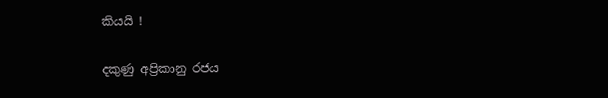කියයි !

දකුණු අප්‍රිකානු රජය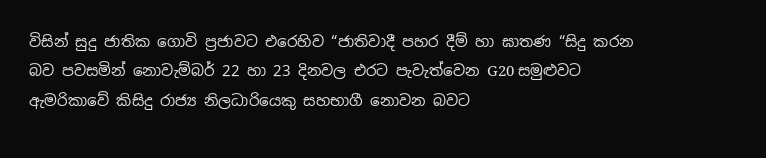විසින් සුදු ජාතික ගොවි ප්‍රජාවට එරෙහිව “ජාතිවාදී පහර දීම් හා ඝාතණ “සිදු කරන බව පවසමින් නොවැම්බර් 22 හා 23 දිනවල එරට පැවැත්වෙන G20 සමුළුවට ඇමරිකාවේ කිසිදු රාජ්‍ය නිලධාරියෙකු සහභාගී නොවන බවට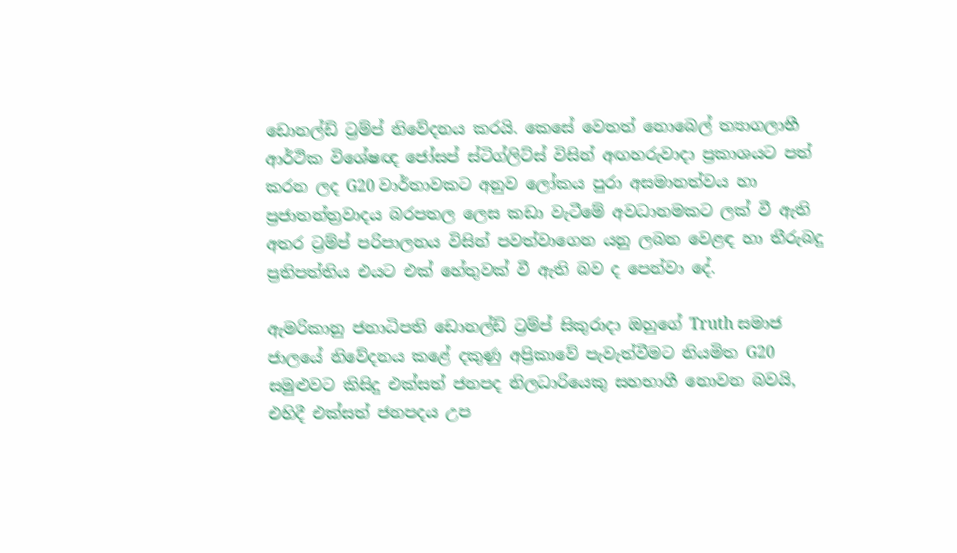ඩොනල්ඩ් ට්‍රම්ප් නිවේදනය කරයි. කෙසේ වෙතත් නොබෙල් ත්‍යාගලාභී ආර්ථික විශේෂඥ ජෝසප් ස්ටිග්ලිට්ස් විසින් අඟහරුවාදා ප්‍රකාශයට පත් කරන ලද G20 වාර්තාවකට අනුව ලෝකය පුරා අසමානත්වය හා ප්‍රජාතන්ත්‍රවාදය බරපතල ලෙස කඩා වැටීමේ අවධානමකට ලක් වී ඇති අතර ට්‍රම්ප් පරිපාලනය විසින් පවත්වාගෙන යනු ලබන වෙළඳ හා තීරුබදු ප්‍රතිපත්තිය එයට එක් හේතුවක් වී ඇති බව ද පෙන්වා දේ.

ඇමරිකානු ජනාධිපති ඩොනල්ඩ් ට්‍රම්ප් සිකුරාදා ඔහුගේ Truth සමාජ ජාලයේ නිවේදනය කළේ දකුණු අප්‍රිකාවේ පැවැත්වීමට නියමිත G20 සමුළුවට කිසිදු එක්සත් ජනපද නිලධාරියෙකු සහභාගී නොවන බවයි, එහිදී එක්සත් ජනපදය උප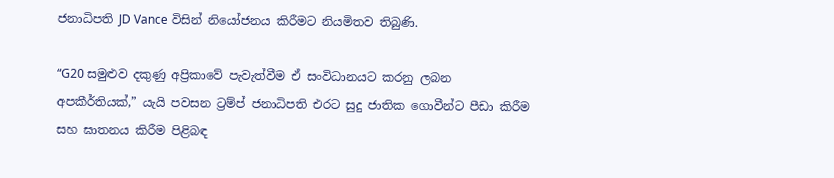ජනාධිපති JD Vance විසින් නියෝජනය කිරීමට නියමිතව තිබුණි.

“G20 සමුළුව දකුණු අප්‍රිකාවේ පැවැත්වීම ඒ සංවිධානයට කරනු ලබන අපකීර්තියක්,” යැයි පවසන ට්‍රම්ප් ජනාධිපති එරට සුදු ජාතික ගොවීන්ට පීඩා කිරීම සහ ඝාතනය කිරීම පිළිබඳ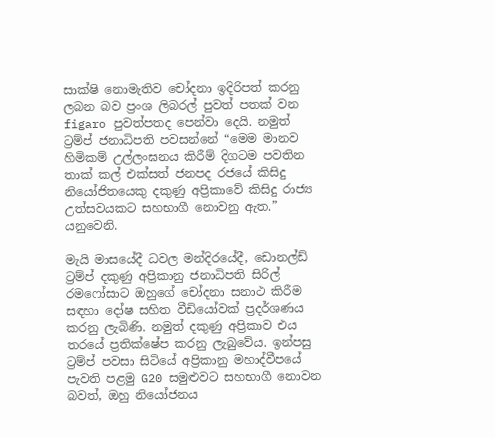සාක්ෂි නොමැතිව චෝදනා ඉදිරිපත් කරනු ලබන බව ප්‍රංශ ලිබරල් පුවත් පතක් වන figaro පුවත්පතද පෙන්වා දෙයි. නමුත් ට්‍රම්ප් ජනාධිපති පවසන්නේ “මෙම මානව හිමිකම් උල්ලංඝනය කිරීම් දිගටම පවතින තාක් කල් එක්සත් ජනපද රජයේ කිසිදු නියෝජිතයෙකු දකුණු අප්‍රිකාවේ කිසිදු රාජ්‍ය උත්සවයකට සහභාගී නොවනු ඇත.” යනුවෙනි.

මැයි මාසයේදී ධවල මන්දිරයේදී, ඩොනල්ඩ් ට්‍රම්ප් දකුණු අප්‍රිකානු ජනාධිපති සිරිල් රමෆෝසාට ඔහුගේ චෝදනා සනාථ කිරීම සඳහා දෝෂ සහිත වීඩියෝවක් ප්‍රදර්ශණය කරනු ලැබිණි. නමුත් දකුණු අප්‍රිකාව එය තරයේ ප්‍රතික්ෂේප කරනු ලැබුවේය. ඉන්පසු ට්‍රම්ප් පවසා සිටියේ අප්‍රිකානු මහාද්වීපයේ පැවති පළමු G20 සමුළුවට සහභාගී නොවන බවත්, ඔහු නියෝජනය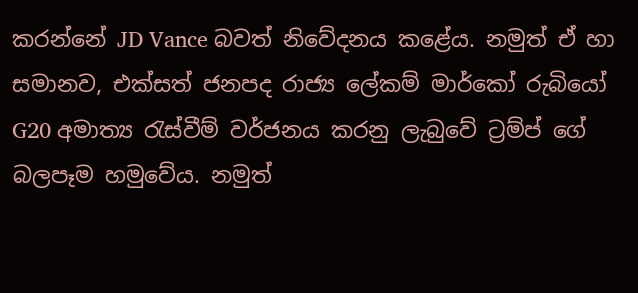කරන්නේ JD Vance බවත් නිවේදනය කළේය. නමුත් ඒ හා සමානව, එක්සත් ජනපද රාජ්‍ය ලේකම් මාර්කෝ රුබියෝ G20 අමාත්‍ය රැස්වීම් වර්ජනය කරනු ලැබුවේ ට්‍රම්ප් ගේ බලපෑම හමුවේය. නමුත්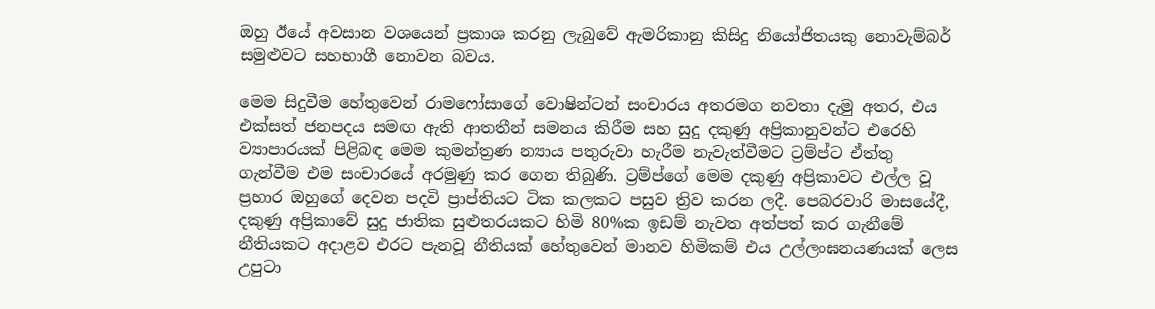ඔහු ඊයේ අවසාන වශයෙන් ප්‍රකාශ කරනු ලැබුවේ ඇමරිකානු කිසිදු නියෝජිතයකු නොවැම්බර් සමුළුවට සහභාගී නොවන බවය.

මෙම සිදුවීම හේතුවෙන් රාමෆෝසාගේ වොෂින්ටන් සංචාරය අතරමග නවතා දැමු අතර, එය එක්සත් ජනපදය සමඟ ඇති ආතතීන් සමනය කිරීම සහ සුදු දකුණු අප්‍රිකානුවන්ට එරෙහි ව්‍යාපාරයක් පිළිබඳ මෙම කුමන්ත්‍රණ න්‍යාය පතුරුවා හැරීම නැවැත්වීමට ට්‍රම්ප්ට ඒත්තු ගැන්වීම එම සංචාරයේ අරමුණු කර ගෙන තිබුණි. ට්‍රම්ප්ගේ මෙම දකුණු අප්‍රිකාවට එල්ල වූ ප්‍රහාර ඔහුගේ දෙවන පදවි ප්‍රාප්තියට ටික කලකට පසුව ත්‍රිව කරන ලදී. පෙබරවාරි මාසයේදී, දකුණු අප්‍රිකාවේ සුදු ජාතික සුළුතරයකට හිමි 80%ක ඉඩම් නැවත අත්පත් කර ගැනීමේ නීතියකට අදාළව එරට පැනවූ නීතියක් හේතුවෙන් මානව හිමිකම් එය උල්ලංඝනයණයක් ලෙස උපුටා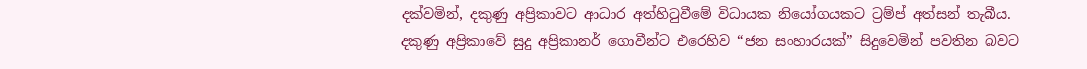දක්වමින්, දකුණු අප්‍රිකාවට ආධාර අත්හිටුවීමේ විධායක නියෝගයකට ට්‍රම්ප් අත්සන් තැබීය. දකුණු අප්‍රිකාවේ සුදු අප්‍රිකානර් ගොවීන්ට එරෙහිව “ජන සංහාරයක්” සිදුවෙමින් පවතින බවට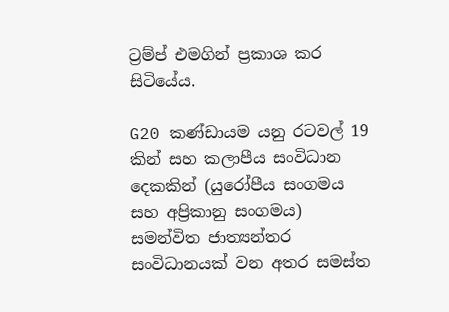ට්‍රම්ප් එමගින් ප්‍රකාශ කර සිටියේය.

G20 කණ්ඩායම යනු රටවල් 19 කින් සහ කලාපීය සංවිධාන දෙකකින් (යුරෝපීය සංගමය සහ අප්‍රිකානු සංගමය) සමන්විත ජාත්‍යන්තර සංවිධානයක් වන අතර සමස්ත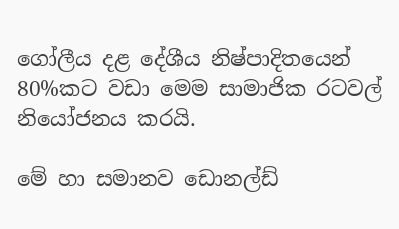ගෝලීය දළ දේශීය නිෂ්පාදිතයෙන් 80%කට වඩා මෙම සාමාජික රටවල් නියෝජනය කරයි.

මේ හා සමානව ඩොනල්ඩ්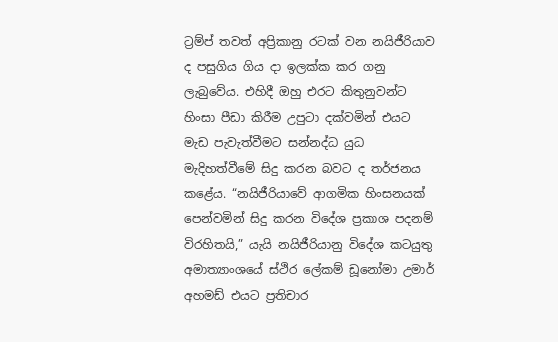ට්‍රම්ප් තවත් අප්‍රිකානු රටක් වන නයිජීරියාව ද පසුගිය ගිය දා ඉලක්ක කර ගනු ලැබුවේය. එහිදී ඔහු එරට කිතුනුවන්ට හිංසා පීඩා කිරීම උපුටා දක්වමින් එයට මැඩ පැවැත්වීමට සන්නද්ධ යුධ මැදිහත්වීමේ සිදු කරන බවට ද තර්ජනය කළේය. “නයිජීරියාවේ ආගමික හිංසනයක් පෙන්වමින් සිදු කරන විදේශ ප්‍රකාශ පදනම් විරහිතයි,” යැයි නයිජීරියානු විදේශ කටයුතු අමාත්‍යාංශයේ ස්ථිර ලේකම් ඩූනෝමා උමාර් අහමඩ් එයට ප්‍රතිචාර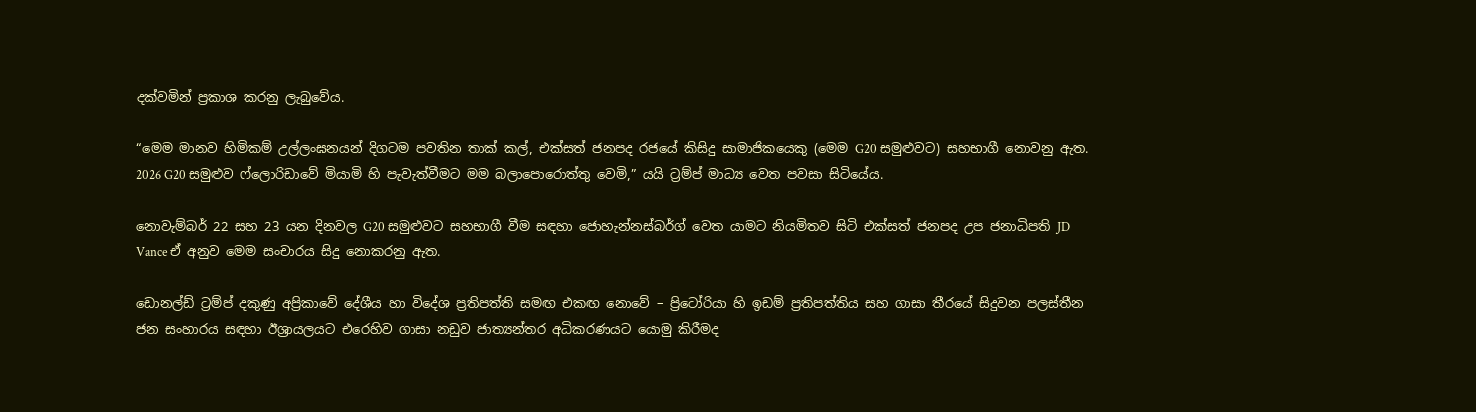දක්වමින් ප්‍රකාශ කරනු ලැබුවේය.

“මෙම මානව හිමිකම් උල්ලංඝනයන් දිගටම පවතින තාක් කල්, එක්සත් ජනපද රජයේ කිසිදු සාමාජිකයෙකු (මෙම G20 සමුළුවට) සහභාගී නොවනු ඇත. 2026 G20 සමුළුව ෆ්ලොරිඩාවේ මියාමි හි පැවැත්වීමට මම බලාපොරොත්තු වෙමි,” යයි ට්‍රම්ප් මාධ්‍ය වෙත පවසා සිටියේය.

නොවැම්බර් 22 සහ 23 යන දිනවල G20 සමුළුවට සහභාගී වීම සඳහා ජොහැන්නස්බර්ග් වෙත යාමට නියමිතව සිටි එක්සත් ජනපද උප ජනාධිපති JD Vance ඒ අනුව මෙම සංචාරය සිදු නොකරනු ඇත.

ඩොනල්ඩ් ට්‍රම්ප් දකුණු අප්‍රිකාවේ දේශීය හා විදේශ ප්‍රතිපත්ති සමඟ එකඟ නොවේ – ප්‍රිටෝරියා හි ඉඩම් ප්‍රතිපත්තිය සහ ගාසා තීරයේ සිදුවන පලස්තීන ජන සංහාරය සඳහා ඊශ්‍රායලයට එරෙහිව ගාසා නඩුව ජාත්‍යන්තර අධිකරණයට යොමු කිරීමද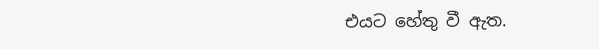එයට හේතු වී ඇත.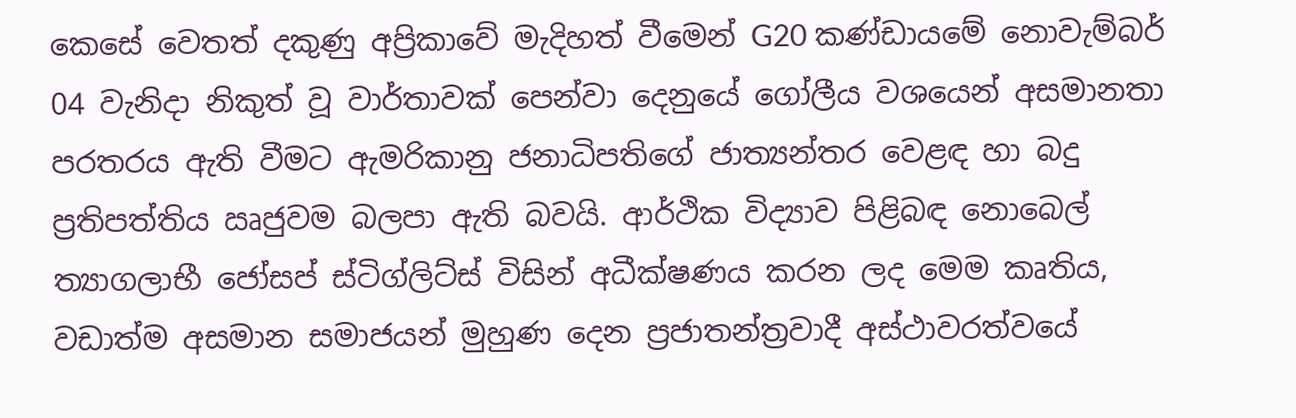කෙසේ වෙතත් දකුණු අප්‍රිකාවේ මැදිහත් වීමෙන් G20 කණ්ඩායමේ නොවැම්බර් 04 වැනිදා නිකුත් වූ වාර්තාවක් පෙන්වා දෙනුයේ ගෝලීය වශයෙන් අසමානතා පරතරය ඇති වීමට ඇමරිකානු ජනාධිපතිගේ ජාත්‍යන්තර වෙළඳ හා බදු ප්‍රතිපත්තිය ඍජුවම බලපා ඇති බවයි. ආර්ථික විද්‍යාව පිළිබඳ නොබෙල් ත්‍යාගලාභී ජෝසප් ස්ටිග්ලිට්ස් විසින් අධීක්ෂණය කරන ලද මෙම කෘතිය, වඩාත්ම අසමාන සමාජයන් මුහුණ දෙන ප්‍රජාතන්ත්‍රවාදී අස්ථාවරත්වයේ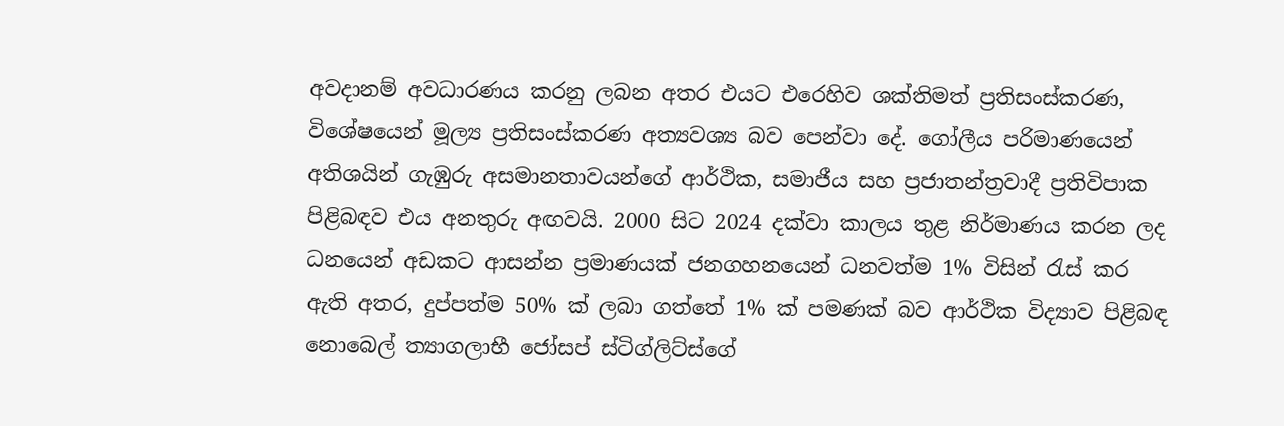අවදානම් අවධාරණය කරනු ලබන අතර එයට එරෙහිව ශක්තිමත් ප්‍රතිසංස්කරණ, විශේෂයෙන් මූල්‍ය ප්‍රතිසංස්කරණ අත්‍යවශ්‍ය බව පෙන්වා දේ. ගෝලීය පරිමාණයෙන් අතිශයින් ගැඹුරු අසමානතාවයන්ගේ ආර්ථික, සමාජීය සහ ප්‍රජාතන්ත්‍රවාදී ප්‍රතිවිපාක පිළිබඳව එය අනතුරු අඟවයි. 2000 සිට 2024 දක්වා කාලය තුළ නිර්මාණය කරන ලද ධනයෙන් අඩකට ආසන්න ප්‍රමාණයක් ජනගහනයෙන් ධනවත්ම 1% විසින් රැස් කර ඇති අතර, දුප්පත්ම 50% ක් ලබා ගත්තේ 1% ක් පමණක් බව ආර්ථික විද්‍යාව පිළිබඳ නොබෙල් ත්‍යාගලාභී ජෝසප් ස්ටිග්ලිට්ස්ගේ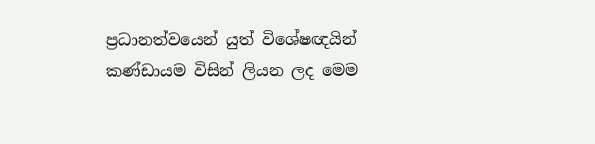ප්‍රධානත්වයෙන් යුත් විශේෂඥයින් කණ්ඩායම විසින් ලියන ලද මෙම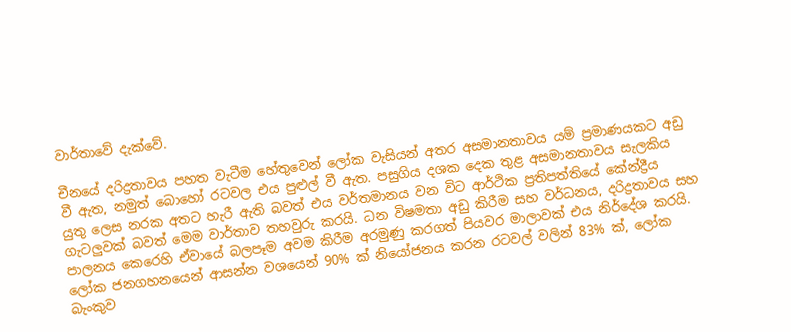වාර්තාවේ දැක්වේ.

චීනයේ දරිද්‍රතාවය පහත වැටීම හේතුවෙන් ලෝක වැසියන් අතර අසමානතාවය යම් ප්‍රමාණයකට අඩු වී ඇත, නමුත් බොහෝ රටවල එය පුළුල් වී ඇත. පසුගිය දශක දෙක තුළ අසමානතාවය සැලකිය යුතු ලෙස නරක අතට හැරී ඇති බවත් එය වර්තමානය වන විට ආර්ථික ප්‍රතිපත්තියේ කේන්ද්‍රීය ගැටලුවක් බවත් මෙම වාර්තාව තහවුරු කරයි. ධන විෂමතා අඩු කිරීම සහ වර්ධනය, දරිද්‍රතාවය සහ පාලනය කෙරෙහි ඒවායේ බලපෑම අවම කිරීම අරමුණු කරගත් පියවර මාලාවක් එය නිර්දේශ කරයි. ලෝක ජනගහනයෙන් ආසන්න වශයෙන් 90% ක් නියෝජනය කරන රටවල් වලින් 83% ක්, ලෝක බැංකුව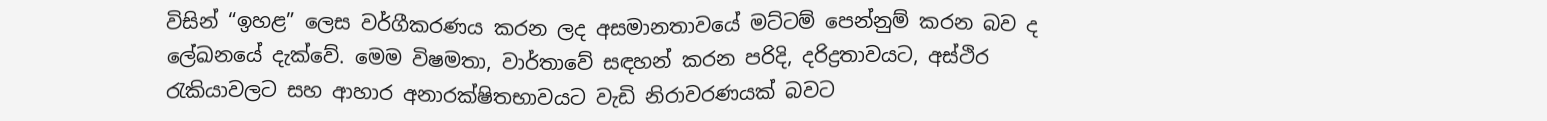විසින් “ඉහළ” ලෙස වර්ගීකරණය කරන ලද අසමානතාවයේ මට්ටම් පෙන්නුම් කරන බව ද ලේඛනයේ දැක්වේ. මෙම විෂමතා, වාර්තාවේ සඳහන් කරන පරිදි, දරිද්‍රතාවයට, අස්ථිර රැකියාවලට සහ ආහාර අනාරක්ෂිතභාවයට වැඩි නිරාවරණයක් බවට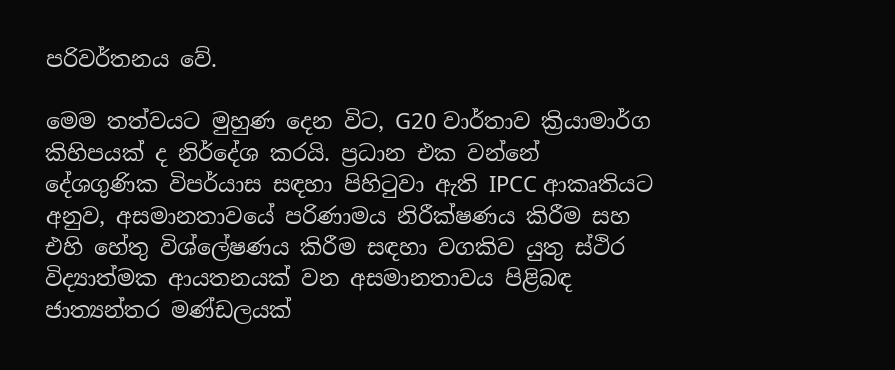පරිවර්තනය වේ.

මෙම තත්වයට මුහුණ දෙන විට, G20 වාර්තාව ක්‍රියාමාර්ග කිහිපයක් ද නිර්දේශ කරයි. ප්‍රධාන එක වන්නේ දේශගුණික විපර්යාස සඳහා පිහිටුවා ඇති IPCC ආකෘතියට අනුව, අසමානතාවයේ පරිණාමය නිරීක්ෂණය කිරීම සහ එහි හේතු විශ්ලේෂණය කිරීම සඳහා වගකිව යුතු ස්ථිර විද්‍යාත්මක ආයතනයක් වන අසමානතාවය පිළිබඳ ජාත්‍යන්තර මණ්ඩලයක්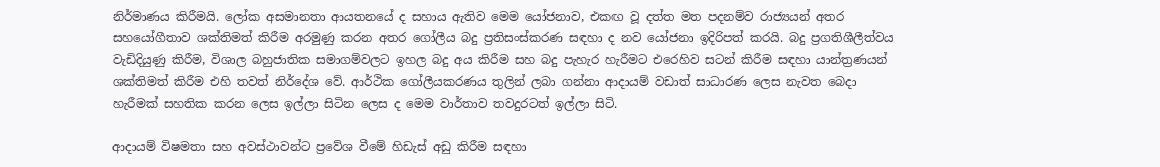නිර්මාණය කිරීමයි. ලෝක අසමානතා ආයතනයේ ද සහාය ඇතිව මෙම යෝජනාව, එකඟ වූ දත්ත මත පදනම්ව රාජ්‍යයන් අතර සහයෝගීතාව ශක්තිමත් කිරීම අරමුණු කරන අතර ගෝලීය බදු ප්‍රතිසංස්කරණ සඳහා ද නව යෝජනා ඉදිරිපත් කරයි. බදු ප්‍රගතිශීලීත්වය වැඩිදියුණු කිරීම, විශාල බහුජාතික සමාගම්වලට ඉහල බදු අය කිරීම සහ බදු පැහැර හැරීමට එරෙහිව සටන් කිරීම සඳහා යාන්ත්‍රණයන් ශක්තිමත් කිරීම එහි තවත් නිර්දේශ වේ. ආර්ථික ගෝලීයකරණය තුලින් ලබා ගන්නා ආදායම් වඩාත් සාධාරණ ලෙස නැවත බෙදා හැරීමක් සහතික කරන ලෙස ඉල්ලා සිටින ලෙස ද මෙම වාර්තාව තවදුරටත් ඉල්ලා සිටි.

ආදායම් විෂමතා සහ අවස්ථාවන්ට ප්‍රවේශ වීමේ හිඩැස් අඩු කිරීම සඳහා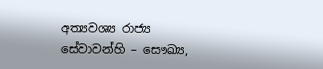අත්‍යවශ්‍ය රාජ්‍ය සේවාවන්හි – සෞඛ්‍ය,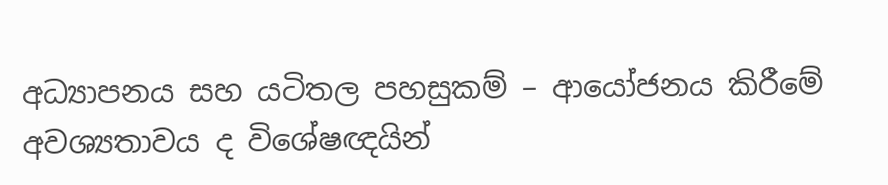අධ්‍යාපනය සහ යටිතල පහසුකම් – ආයෝජනය කිරීමේ අවශ්‍යතාවය ද විශේෂඥයින්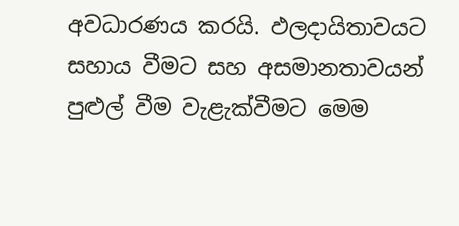අවධාරණය කරයි. ඵලදායිතාවයට සහාය වීමට සහ අසමානතාවයන් පුළුල් වීම වැළැක්වීමට මෙම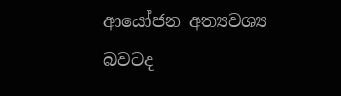ආයෝජන අත්‍යවශ්‍ය බවටද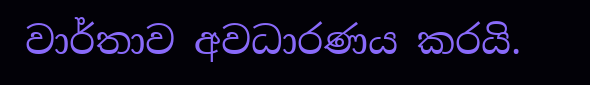වාර්තාව අවධාරණය කරයි.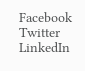Facebook
Twitter
LinkedIn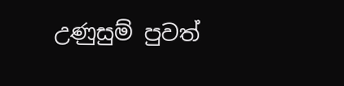උණුසුම් පුවත්